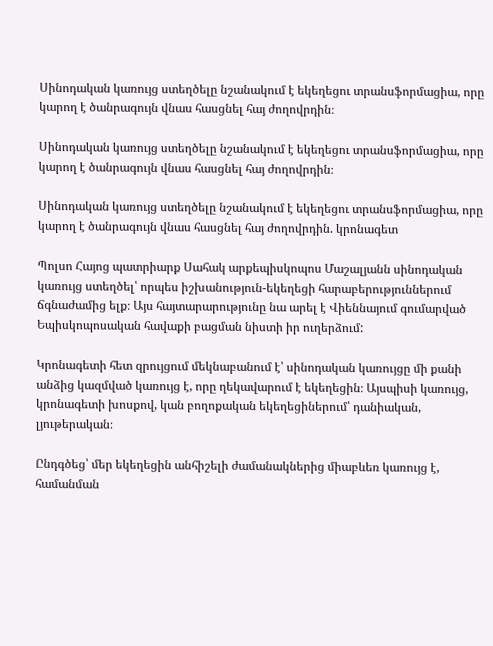Սինոդական կառույց ստեղծելը նշանակում է եկեղեցու տրանսֆորմացիա, որը կարող է ծանրագույն վնաս հասցնել հայ ժողովրդին։

Սինոդական կառույց ստեղծելը նշանակում է եկեղեցու տրանսֆորմացիա, որը կարող է ծանրագույն վնաս հասցնել հայ ժողովրդին։

Սինոդական կառույց ստեղծելը նշանակում է եկեղեցու տրանսֆորմացիա, որը կարող է ծանրագույն վնաս հասցնել հայ ժողովրդին. կրոնագետ

Պոլսո Հայոց պատրիարք Սահակ արքեպիսկոպոս Մաշալյանն սինոդական կառույց ստեղծել՝ որպես իշխանություն-եկեղեցի հարաբերություններում ճգնաժամից ելք։ Այս հայտարարությունը նա արել է Վիեննայում գումարված Եպիսկոպոսական հավաքի բացման նիստի իր ուղերձում:

Կրոնագետի հետ զրույցում մեկնաբանում է՝ սինոդական կառույցը մի քանի անձից կազմված կառույց է, որը ղեկավարում է եկեղեցին։ Այսպիսի կառույց, կրոնագետի խոսքով, կան բողոքական եկեղեցիներում՝ դանիական, լյութերական։

Ընդգծեց՝ մեր եկեղեցին անհիշելի ժամանակներից միաբևեռ կառույց է, համանման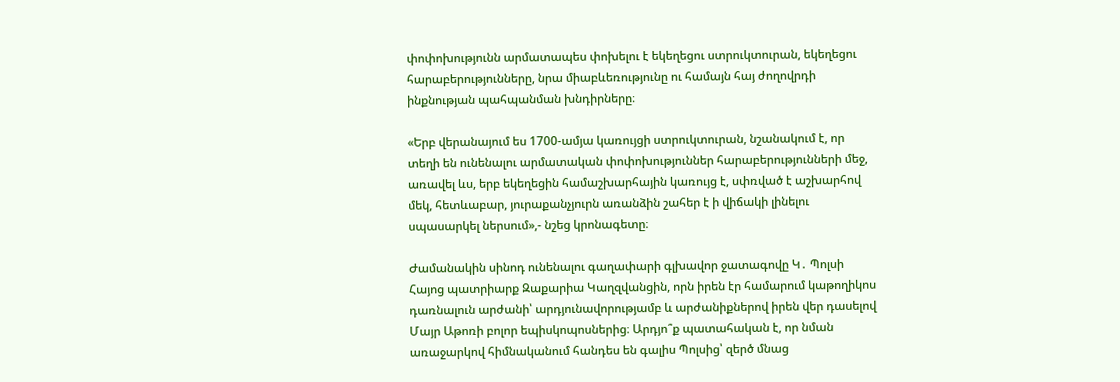փոփոխությունն արմատապես փոխելու է եկեղեցու ստրուկտուրան, եկեղեցու հարաբերությունները, նրա միաբևեռությունը ու համայն հայ ժողովրդի ինքնության պահպանման խնդիրները։

«Երբ վերանայում ես 1700-ամյա կառույցի ստրուկտուրան, նշանակում է, որ տեղի են ունենալու արմատական փոփոխություններ հարաբերությունների մեջ, առավել ևս, երբ եկեղեցին համաշխարհային կառույց է, սփռված է աշխարհով մեկ, հետևաբար, յուրաքանչյուրն առանձին շահեր է ի վիճակի լինելու սպասարկել ներսում»,- նշեց կրոնագետը։

Ժամանակին սինոդ ունենալու գաղափարի գլխավոր ջատագովը Կ․ Պոլսի Հայոց պատրիարք Զաքարիա Կաղզվանցին, որն իրեն էր համարում կաթողիկոս դառնալուն արժանի՝ արդյունավորությամբ և արժանիքներով իրեն վեր դասելով Մայր Աթոռի բոլոր եպիսկոպոսներից։ Արդյո՞ք պատահական է, որ նման առաջարկով հիմնականում հանդես են գալիս Պոլսից՝ զերծ մնաց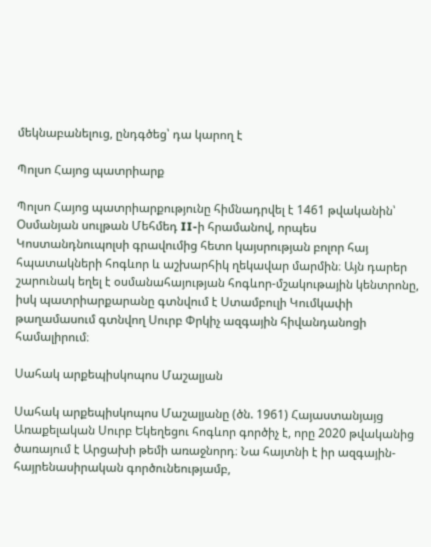մեկնաբանելուց, ընդգծեց՝ դա կարող է

Պոլսո Հայոց պատրիարք

Պոլսո Հայոց պատրիարքությունը հիմնադրվել է 1461 թվականին՝ Օսմանյան սուլթան Մեհմեդ II-ի հրամանով, որպես Կոստանդնուպոլսի գրավումից հետո կայսրության բոլոր հայ հպատակների հոգևոր և աշխարհիկ ղեկավար մարմին։ Այն դարեր շարունակ եղել է օսմանահայության հոգևոր-մշակութային կենտրոնը, իսկ պատրիարքարանը գտնվում է Ստամբուլի Կումկափի թաղամասում գտնվող Սուրբ Փրկիչ ազգային հիվանդանոցի համալիրում։

Սահակ արքեպիսկոպոս Մաշալյան

Սահակ արքեպիսկոպոս Մաշալյանը (ծն. 1961) Հայաստանյայց Առաքելական Սուրբ Եկեղեցու հոգևոր գործիչ է, որը 2020 թվականից ծառայում է Արցախի թեմի առաջնորդ։ Նա հայտնի է իր ազգային-հայրենասիրական գործունեությամբ,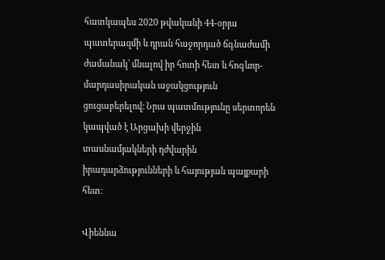հատկապես 2020 թվականի 44-օրյա պատերազմի և դրան հաջորդած ճգնաժամի ժամանակ՝ մնալով իր հոտի հետ և հոգևոր-մարդասիրական աջակցություն ցուցաբերելով։ Նրա պատմությունը սերտորեն կապված է Արցախի վերջին տասնամյակների դժվարին իրադարձությունների և հայության պայքարի հետ։

Վիեննա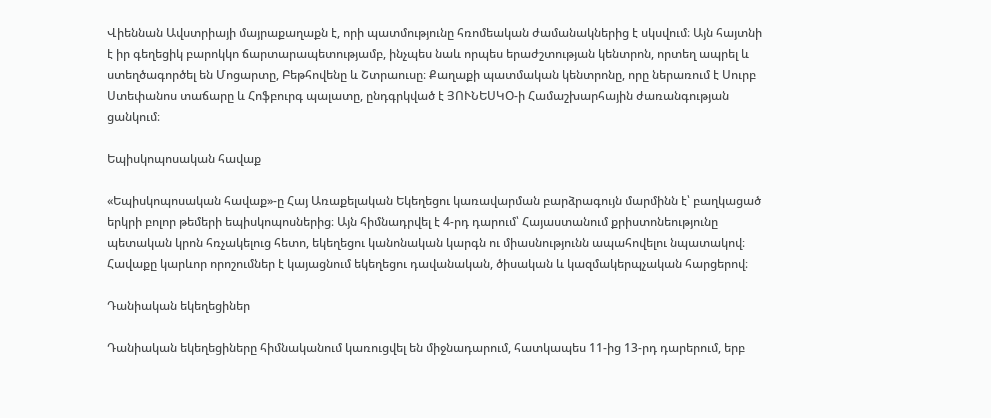Վիեննան Ավստրիայի մայրաքաղաքն է, որի պատմությունը հռոմեական ժամանակներից է սկսվում։ Այն հայտնի է իր գեղեցիկ բարոկկո ճարտարապետությամբ, ինչպես նաև որպես երաժշտության կենտրոն, որտեղ ապրել և ստեղծագործել են Մոցարտը, Բեթհովենը և Շտրաուսը։ Քաղաքի պատմական կենտրոնը, որը ներառում է Սուրբ Ստեփանոս տաճարը և Հոֆբուրգ պալատը, ընդգրկված է ՅՈՒՆԵՍԿՕ-ի Համաշխարհային ժառանգության ցանկում։

Եպիսկոպոսական հավաք

«Եպիսկոպոսական հավաք»-ը Հայ Առաքելական Եկեղեցու կառավարման բարձրագույն մարմինն է՝ բաղկացած երկրի բոլոր թեմերի եպիսկոպոսներից։ Այն հիմնադրվել է 4-րդ դարում՝ Հայաստանում քրիստոնեությունը պետական կրոն հռչակելուց հետո, եկեղեցու կանոնական կարգն ու միասնությունն ապահովելու նպատակով։ Հավաքը կարևոր որոշումներ է կայացնում եկեղեցու դավանական, ծիսական և կազմակերպչական հարցերով։

Դանիական եկեղեցիներ

Դանիական եկեղեցիները հիմնականում կառուցվել են միջնադարում, հատկապես 11-ից 13-րդ դարերում, երբ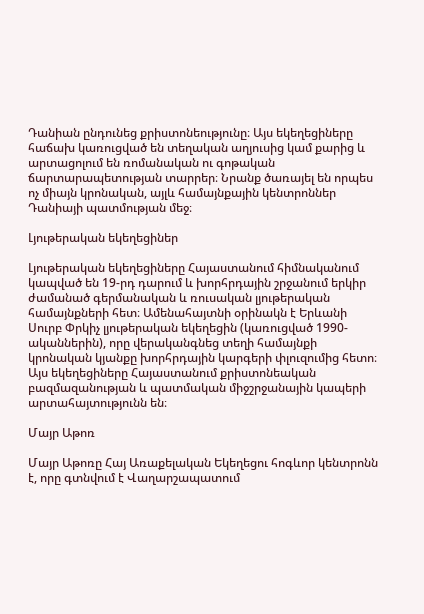Դանիան ընդունեց քրիստոնեությունը։ Այս եկեղեցիները հաճախ կառուցված են տեղական աղյուսից կամ քարից և արտացոլում են ռոմանական ու գոթական ճարտարապետության տարրեր։ Նրանք ծառայել են որպես ոչ միայն կրոնական, այլև համայնքային կենտրոններ Դանիայի պատմության մեջ։

Լյութերական եկեղեցիներ

Լյութերական եկեղեցիները Հայաստանում հիմնականում կապված են 19-րդ դարում և խորհրդային շրջանում երկիր ժամանած գերմանական և ռուսական լյութերական համայնքների հետ։ Ամենահայտնի օրինակն է Երևանի Սուրբ Փրկիչ լյութերական եկեղեցին (կառուցված 1990-ականներին), որը վերականգնեց տեղի համայնքի կրոնական կյանքը խորհրդային կարգերի փլուզումից հետո։ Այս եկեղեցիները Հայաստանում քրիստոնեական բազմազանության և պատմական միջշրջանային կապերի արտահայտությունն են։

Մայր Աթոռ

Մայր Աթոռը Հայ Առաքելական Եկեղեցու հոգևոր կենտրոնն է, որը գտնվում է Վաղարշապատում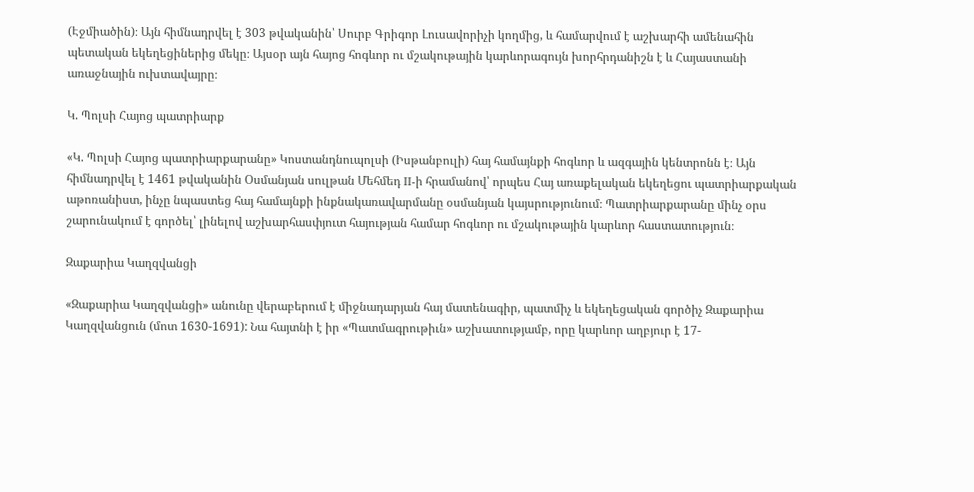(Էջմիածին)։ Այն հիմնադրվել է 303 թվականին՝ Սուրբ Գրիգոր Լուսավորիչի կողմից, և համարվում է աշխարհի ամենահին պետական եկեղեցիներից մեկը։ Այսօր այն հայոց հոգևոր ու մշակութային կարևորագույն խորհրդանիշն է և Հայաստանի առաջնային ուխտավայրը։

Կ. Պոլսի Հայոց պատրիարք

«Կ. Պոլսի Հայոց պատրիարքարանը» Կոստանդնուպոլսի (Իսթանբուլի) հայ համայնքի հոգևոր և ազգային կենտրոնն է։ Այն հիմնադրվել է 1461 թվականին Օսմանյան սուլթան Մեհմեդ II-ի հրամանով՝ որպես Հայ առաքելական եկեղեցու պատրիարքական աթոռանիստ, ինչը նպաստեց հայ համայնքի ինքնակառավարմանը օսմանյան կայսրությունում։ Պատրիարքարանը մինչ օրս շարունակում է գործել՝ լինելով աշխարհասփյուտ հայության համար հոգևոր ու մշակութային կարևոր հաստատություն։

Զաքարիա Կաղզվանցի

«Զաքարիա Կաղզվանցի» անունը վերաբերում է միջնադարյան հայ մատենագիր, պատմիչ և եկեղեցական գործիչ Զաքարիա Կաղզվանցուն (մոտ 1630-1691): Նա հայտնի է իր «Պատմագրութիւն» աշխատությամբ, որը կարևոր աղբյուր է 17-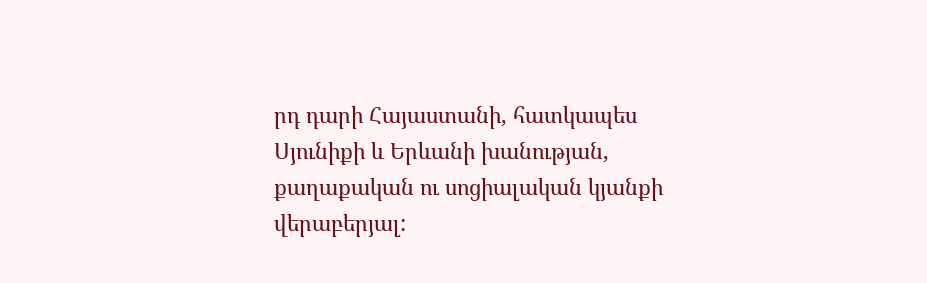րդ դարի Հայաստանի, հատկապես Սյունիքի և Երևանի խանության, քաղաքական ու սոցիալական կյանքի վերաբերյալ: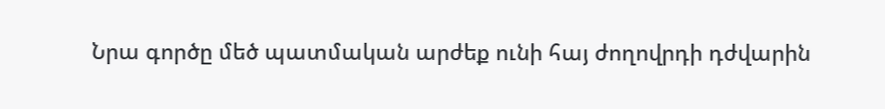Նրա գործը մեծ պատմական արժեք ունի հայ ժողովրդի դժվարին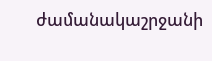ժամանակաշրջանի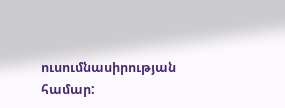ուսումնասիրության համար: